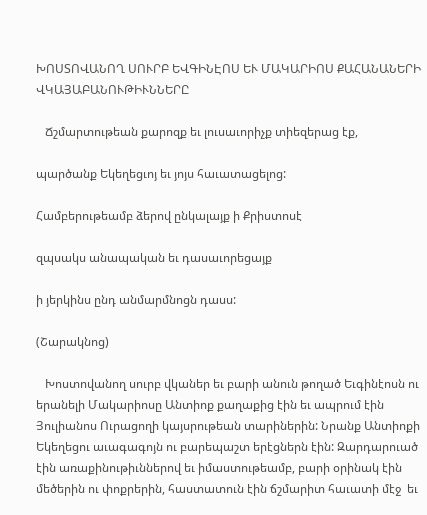ԽՈՍՏՈՎԱՆՈՂ ՍՈՒՐԲ ԵՎԳԻՆԷՈՍ ԵՒ ՄԱԿԱՐԻՈՍ ՔԱՀԱՆԱՆԵՐԻ ՎԿԱՅԱԲԱՆՈՒԹԻՒՆՆԵՐԸ

   Ճշմարտութեան քարոզք եւ լուսաւորիչք տիեզերաց էք,

պարծանք Եկեղեցւոյ եւ յոյս հաւատացելոց:

Համբերութեամբ ձերով ընկալայք ի Քրիստոսէ

զպսակս անապական եւ դասաւորեցայք

ի յերկինս ընդ անմարմնոցն դասս:

(Շարակնոց)

   Խոստովանող սուրբ վկաներ եւ բարի անուն թողած Եւգինէոսն ու երանելի Մակարիոսը Անտիոք քաղաքից էին եւ ապրում էին Յուլիանոս Ուրացողի կայսրութեան տարիներին: Նրանք Անտիոքի Եկեղեցու աւագագոյն ու բարեպաշտ երէցներն էին: Զարդարուած էին առաքինութիւններով եւ իմաստութեամբ, բարի օրինակ էին մեծերին ու փոքրերին, հաստատուն էին ճշմարիտ հաւատի մէջ  եւ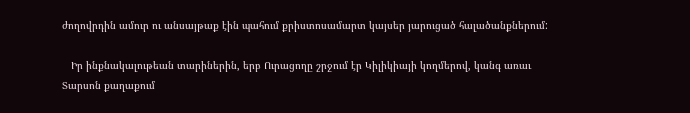ժողովրդին ամուր ու անսայթաք էին պահում քրիստոսամարտ կայսեր յարուցած հալածանքներում:

   Իր ինքնակալութեան տարիներին, երբ Ուրացողը շրջում էր Կիլիկիայի կողմերով, կանգ առաւ Տարսոն քաղաքում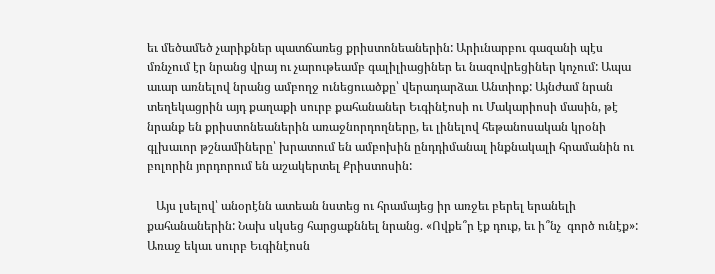եւ մեծամեծ չարիքներ պատճառեց քրիստոնեաներին: Արիւնարբու գազանի պէս մռնչում էր նրանց վրայ ու չարութեամբ գալիլիացիներ եւ նազովրեցիներ կոչում: Ապա աւար առնելով նրանց ամբողջ ունեցուածքը՝ վերադարձաւ Անտիոք: Այնժամ նրան տեղեկացրին այդ քաղաքի սուրբ քահանաներ Եւգինէոսի ու Մակարիոսի մասին, թէ նրանք են քրիստոնեաներին առաջնորդողները, եւ լինելով հեթանոսական կրօնի գլխաւոր թշնամիները՝ խրատում են ամբոխին ընդդիմանալ ինքնակալի հրամանին ու բոլորին յորդորում են աշակերտել Քրիստոսին:

   Այս լսելով՝ անօրէնն ատեան նստեց ու հրամայեց իր առջեւ բերել երանելի քահանաներին: Նախ սկսեց հարցաքննել նրանց. «Ովքե՞ր էք դուք, եւ ի՞նչ  գործ ունէք»: Առաջ եկաւ սուրբ Եւգինէոսն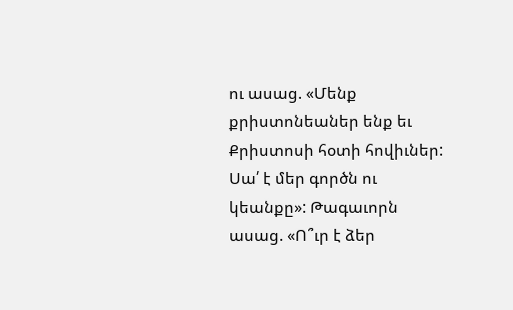ու ասաց. «Մենք քրիստոնեաներ ենք եւ Քրիստոսի հօտի հովիւներ: Սա՛ է մեր գործն ու կեանքը»: Թագաւորն ասաց. «Ո՞ւր է ձեր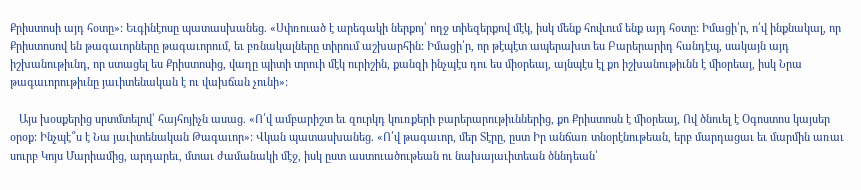Քրիստոսի այդ հօտը»: Եւգինէոսը պատասխանեց. «Սփռուած է արեգակի ներքոյ՝ ողջ տիեզերքով մէկ, իսկ մենք հովւում ենք այդ հօտը: Իմացի՛ր, ո՛վ ինքնակալ, որ Քրիստոսով են թագաւորները թագաւորում, եւ բռնակալները տիրում աշխարհին: Իմացի՛ր, որ թէպէտ ապերախտ ես Բարերարիդ հանդէպ, սակայն այդ իշխանութիւնդ, որ ստացել ես Քրիստոսից, վաղը պիտի տրուի մէկ ուրիշին, քանզի ինչպէս դու ես միօրեայ, այնպէս էլ քո իշխանութիւնն է միօրեայ, իսկ Նրա թագաւորութիւնը յաւիտենական է ու վախճան չունի»:

   Այս խօսքերից սրտմտելով՝ հայհոյիչն ասաց. «Ո՛վ ամբարիշտ եւ զուրկդ կուռքերի բարերարութիւններից, քո Քրիստոսն է միօրեայ, Ով ծնուել է Օգոստոս կայսեր օրօք: Ինչպէ՞ս է Նա յաւիտենական Թագաւոր»: Վկան պատասխանեց. «Ո՛վ թագաւոր, մեր Տէրը, ըստ Իր անճառ տնօրէնութեան, երբ մարդացաւ եւ մարմին առաւ սուրբ Կոյս Մարիամից, արդարեւ, մտաւ ժամանակի մէջ, իսկ ըստ աստուածութեան ու նախայաւիտեան ծննդեան՝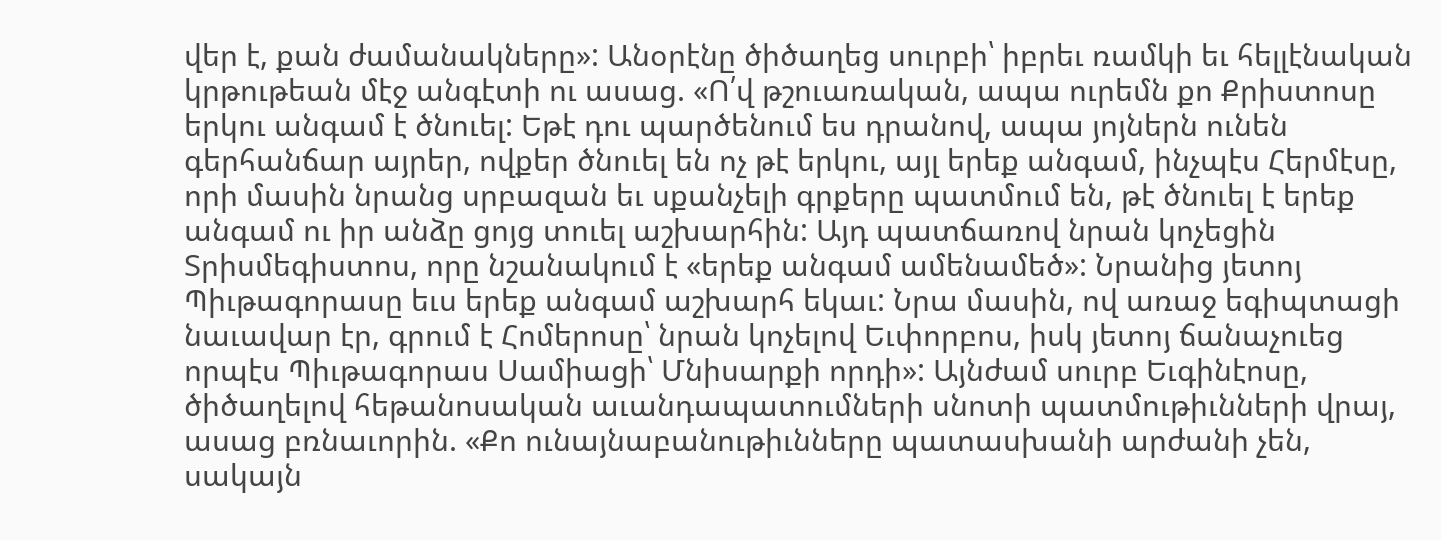վեր է, քան ժամանակները»: Անօրէնը ծիծաղեց սուրբի՝ իբրեւ ռամկի եւ հելլէնական կրթութեան մէջ անգէտի ու ասաց. «Ո՛վ թշուառական, ապա ուրեմն քո Քրիստոսը երկու անգամ է ծնուել: Եթէ դու պարծենում ես դրանով, ապա յոյներն ունեն գերհանճար այրեր, ովքեր ծնուել են ոչ թէ երկու, այլ երեք անգամ, ինչպէս Հերմէսը, որի մասին նրանց սրբազան եւ սքանչելի գրքերը պատմում են, թէ ծնուել է երեք անգամ ու իր անձը ցոյց տուել աշխարհին: Այդ պատճառով նրան կոչեցին Տրիսմեգիստոս, որը նշանակում է «երեք անգամ ամենամեծ»: Նրանից յետոյ Պիւթագորասը եւս երեք անգամ աշխարհ եկաւ: Նրա մասին, ով առաջ եգիպտացի նաւավար էր, գրում է Հոմերոսը՝ նրան կոչելով Եւփորբոս, իսկ յետոյ ճանաչուեց որպէս Պիւթագորաս Սամիացի՝ Մնիսարքի որդի»: Այնժամ սուրբ Եւգինէոսը, ծիծաղելով հեթանոսական աւանդապատումների սնոտի պատմութիւնների վրայ, ասաց բռնաւորին. «Քո ունայնաբանութիւնները պատասխանի արժանի չեն, սակայն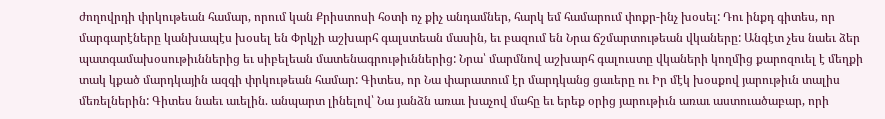ժողովրդի փրկութեան համար, որում կան Քրիստոսի հօտի ոչ քիչ անդամներ, հարկ եմ համարում փոքր-ինչ խօսել: Դու ինքդ գիտես, որ մարգարէները կանխապէս խօսել են Փրկչի աշխարհ գալստեան մասին, եւ բազում են Նրա ճշմարտութեան վկաները: Անգէտ չես նաեւ ձեր պատգամախօսութիւններից եւ սիբելեան մատենագրութիւններից: Նրա՝ մարմնով աշխարհ գալուստը վկաների կողմից քարոզուել է մեղքի տակ կքած մարդկային ազգի փրկութեան համար: Գիտես, որ Նա փարատում էր մարդկանց ցաւերը ու Իր մէկ խօսքով յարութիւն տալիս մեռելներին: Գիտես նաեւ աւելին. անպարտ լինելով՝ Նա յանձն առաւ խաչով մահը եւ երեք օրից յարութիւն առաւ աստուածաբար, որի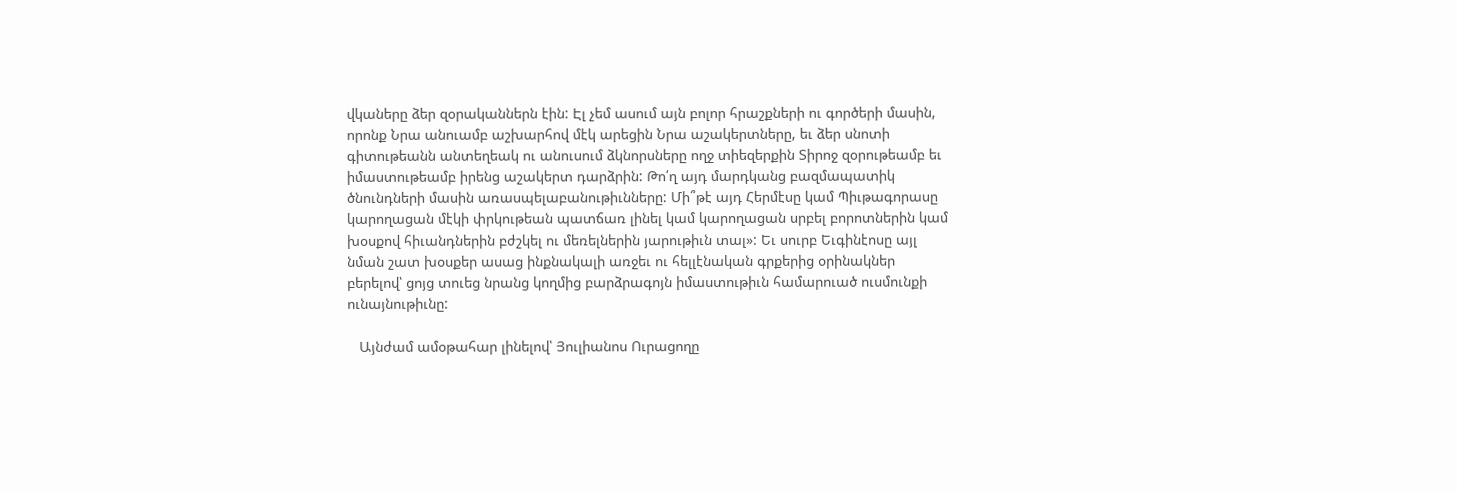վկաները ձեր զօրականներն էին: Էլ չեմ ասում այն բոլոր հրաշքների ու գործերի մասին, որոնք Նրա անուամբ աշխարհով մէկ արեցին Նրա աշակերտները, եւ ձեր սնոտի գիտութեանն անտեղեակ ու անուսում ձկնորսները ողջ տիեզերքին Տիրոջ զօրութեամբ եւ իմաստութեամբ իրենց աշակերտ դարձրին: Թո՛ղ այդ մարդկանց բազմապատիկ ծնունդների մասին առասպելաբանութիւնները: Մի՞թէ այդ Հերմէսը կամ Պիւթագորասը կարողացան մէկի փրկութեան պատճառ լինել կամ կարողացան սրբել բորոտներին կամ խօսքով հիւանդներին բժշկել ու մեռելներին յարութիւն տալ»: Եւ սուրբ Եւգինէոսը այլ նման շատ խօսքեր ասաց ինքնակալի առջեւ ու հելլէնական գրքերից օրինակներ բերելով՝ ցոյց տուեց նրանց կողմից բարձրագոյն իմաստութիւն համարուած ուսմունքի ունայնութիւնը:

   Այնժամ ամօթահար լինելով՝ Յուլիանոս Ուրացողը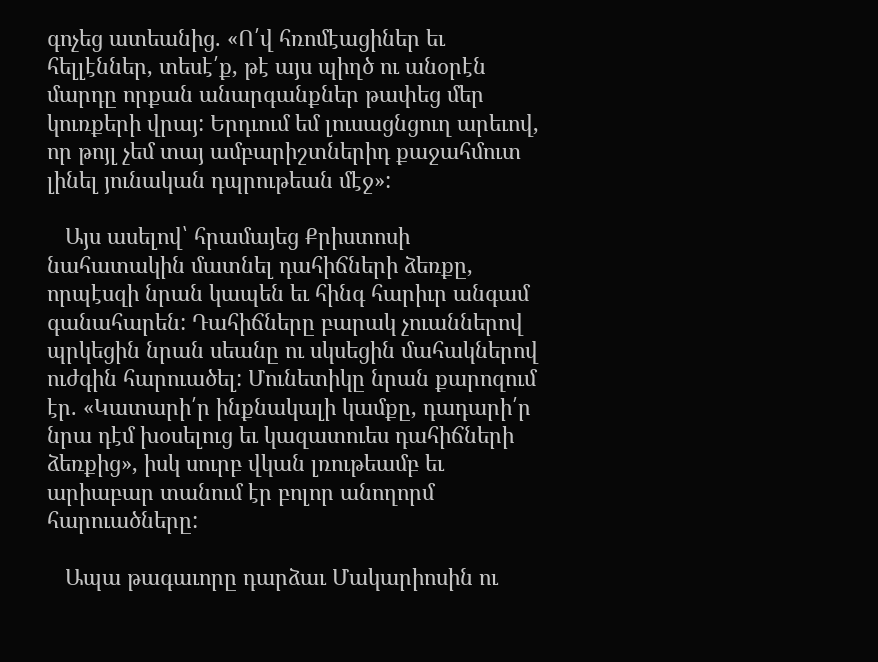գոչեց ատեանից. «Ո՛վ հռոմէացիներ եւ հելլէններ, տեսէ՛ք, թէ այս պիղծ ու անօրէն մարդը որքան անարգանքներ թափեց մեր կուռքերի վրայ: Երդւում եմ լուսացնցուղ արեւով, որ թոյլ չեմ տայ ամբարիշտներիդ քաջահմուտ լինել յունական դպրութեան մէջ»:

   Այս ասելով՝ հրամայեց Քրիստոսի նահատակին մատնել դահիճների ձեռքը, որպէսզի նրան կապեն եւ հինգ հարիւր անգամ գանահարեն: Դահիճները բարակ չուաններով պրկեցին նրան սեանը ու սկսեցին մահակներով ուժգին հարուածել: Մունետիկը նրան քարոզում էր. «Կատարի՛ր ինքնակալի կամքը, դադարի՛ր նրա դէմ խօսելուց եւ կազատուես դահիճների ձեռքից», իսկ սուրբ վկան լռութեամբ եւ արիաբար տանում էր բոլոր անողորմ հարուածները:

   Ապա թագաւորը դարձաւ Մակարիոսին ու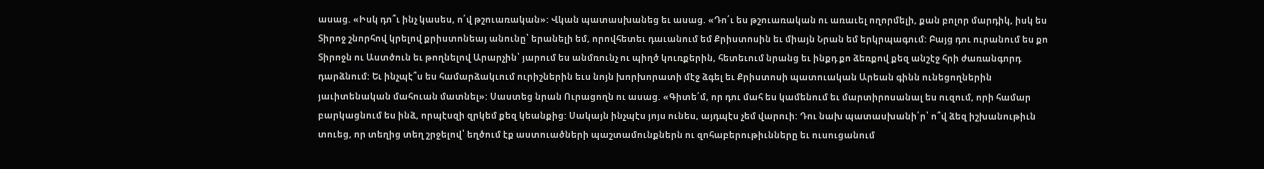ասաց. «Իսկ դո՞ւ ինչ կասես, ո՛վ թշուառական»: Վկան պատասխանեց եւ ասաց. «Դո՛ւ ես թշուառական ու առաւել ողորմելի, քան բոլոր մարդիկ, իսկ ես Տիրոջ շնորհով կրելով քրիստոնեայ անունը՝ երանելի եմ, որովհետեւ դաւանում եմ Քրիստոսին եւ միայն Նրան եմ երկրպագում: Բայց դու ուրանում ես քո Տիրոջն ու Աստծուն եւ թողնելով Արարչին՝ յարում ես անմռունչ ու պիղծ կուռքերին, հետեւում նրանց եւ ինքդ քո ձեռքով քեզ անշէջ հրի ժառանգորդ դարձնում: Եւ ինչպէ՞ս ես համարձակւում ուրիշներին եւս նոյն խորխորատի մէջ ձգել եւ Քրիստոսի պատուական Արեան գինն ունեցողներին յաւիտենական մահուան մատնել»: Սաստեց նրան Ուրացողն ու ասաց. «Գիտե՛մ, որ դու մահ ես կամենում եւ մարտիրոսանալ ես ուզում, որի համար բարկացնում ես ինձ, որպէսզի զրկեմ քեզ կեանքից: Սակայն ինչպէս յոյս ունես, այդպէս չեմ վարուի: Դու նախ պատասխանի՛ր՝ ո՞վ ձեզ իշխանութիւն տուեց, որ տեղից տեղ շրջելով՝ եղծում էք աստուածների պաշտամունքներն ու զոհաբերութիւնները եւ ուսուցանում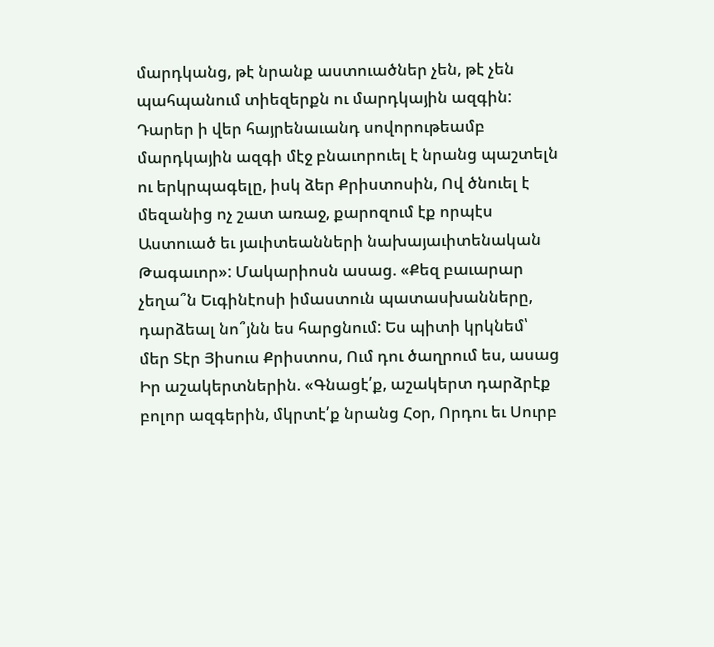մարդկանց, թէ նրանք աստուածներ չեն, թէ չեն պահպանում տիեզերքն ու մարդկային ազգին: Դարեր ի վեր հայրենաւանդ սովորութեամբ մարդկային ազգի մէջ բնաւորուել է նրանց պաշտելն ու երկրպագելը, իսկ ձեր Քրիստոսին, Ով ծնուել է մեզանից ոչ շատ առաջ, քարոզում էք որպէս Աստուած եւ յաւիտեանների նախայաւիտենական Թագաւոր»: Մակարիոսն ասաց. «Քեզ բաւարար չեղա՞ն Եւգինէոսի իմաստուն պատասխանները, դարձեալ նո՞յնն ես հարցնում: Ես պիտի կրկնեմ՝ մեր Տէր Յիսուս Քրիստոս, Ում դու ծաղրում ես, ասաց Իր աշակերտներին. «Գնացէ՛ք, աշակերտ դարձրէք բոլոր ազգերին, մկրտէ՛ք նրանց Հօր, Որդու եւ Սուրբ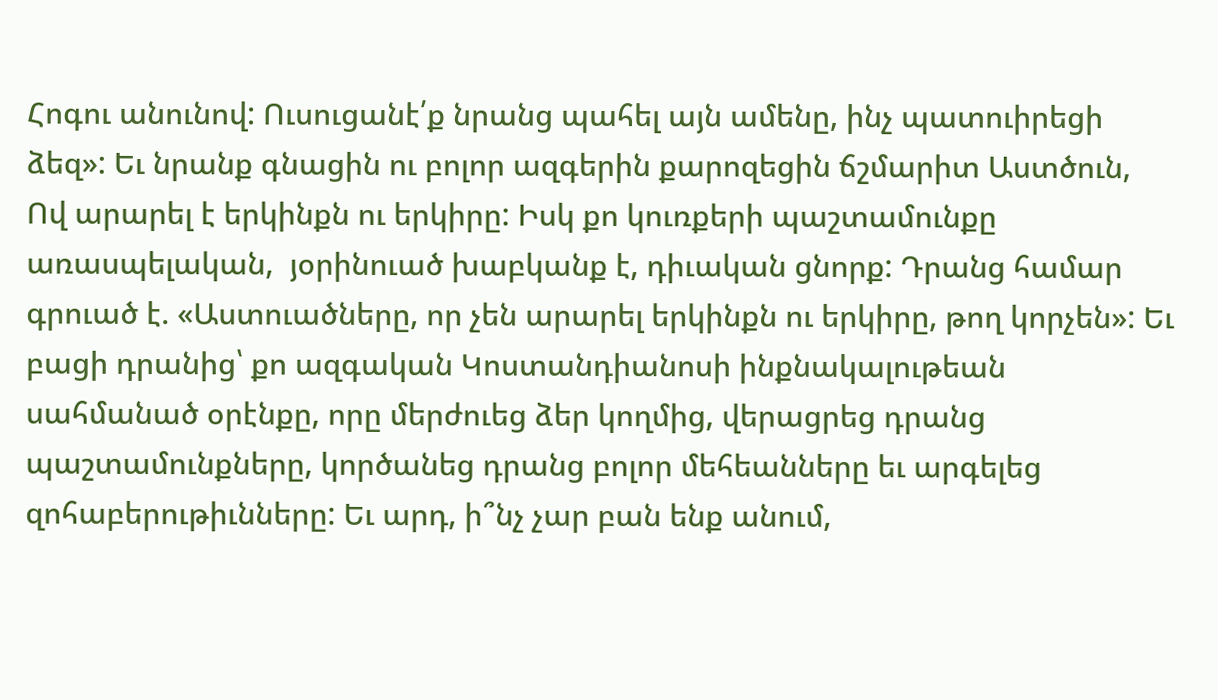Հոգու անունով: Ուսուցանէ՛ք նրանց պահել այն ամենը, ինչ պատուիրեցի ձեզ»: Եւ նրանք գնացին ու բոլոր ազգերին քարոզեցին ճշմարիտ Աստծուն, Ով արարել է երկինքն ու երկիրը: Իսկ քո կուռքերի պաշտամունքը առասպելական,  յօրինուած խաբկանք է, դիւական ցնորք: Դրանց համար գրուած է. «Աստուածները, որ չեն արարել երկինքն ու երկիրը, թող կորչեն»: Եւ բացի դրանից՝ քո ազգական Կոստանդիանոսի ինքնակալութեան սահմանած օրէնքը, որը մերժուեց ձեր կողմից, վերացրեց դրանց պաշտամունքները, կործանեց դրանց բոլոր մեհեանները եւ արգելեց զոհաբերութիւնները: Եւ արդ, ի՞նչ չար բան ենք անում,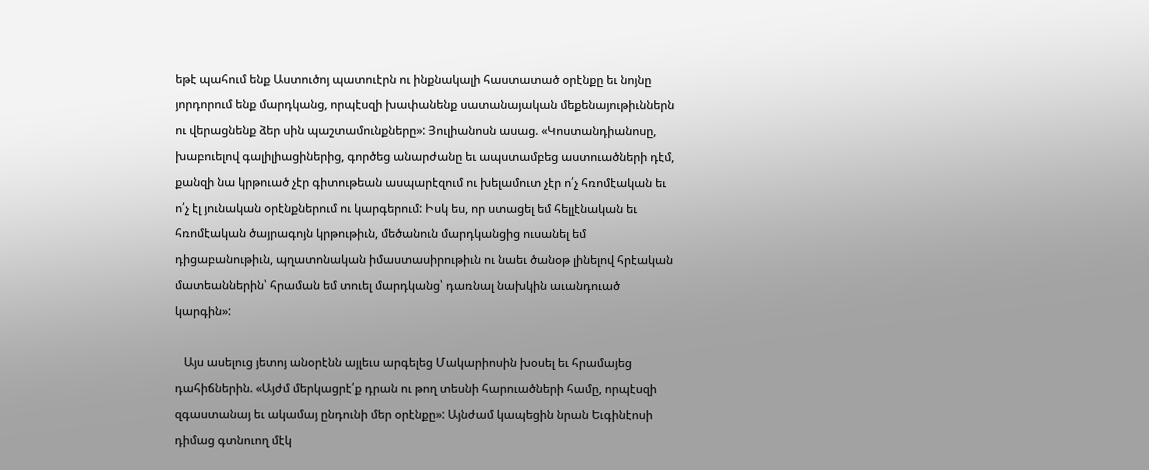եթէ պահում ենք Աստուծոյ պատուէրն ու ինքնակալի հաստատած օրէնքը եւ նոյնը յորդորում ենք մարդկանց, որպէսզի խափանենք սատանայական մեքենայութիւններն ու վերացնենք ձեր սին պաշտամունքները»: Յուլիանոսն ասաց. «Կոստանդիանոսը, խաբուելով գալիլիացիներից, գործեց անարժանը եւ ապստամբեց աստուածների դէմ, քանզի նա կրթուած չէր գիտութեան ասպարէզում ու խելամուտ չէր ո՛չ հռոմէական եւ ո՛չ էլ յունական օրէնքներում ու կարգերում: Իսկ ես, որ ստացել եմ հելլէնական եւ հռոմէական ծայրագոյն կրթութիւն, մեծանուն մարդկանցից ուսանել եմ դիցաբանութիւն, պղատոնական իմաստասիրութիւն ու նաեւ ծանօթ լինելով հրէական մատեաններին՝ հրաման եմ տուել մարդկանց՝ դառնալ նախկին աւանդուած կարգին»:

   Այս ասելուց յետոյ անօրէնն այլեւս արգելեց Մակարիոսին խօսել եւ հրամայեց դահիճներին. «Այժմ մերկացրէ՛ք դրան ու թող տեսնի հարուածների համը, որպէսզի զգաստանայ եւ ակամայ ընդունի մեր օրէնքը»: Այնժամ կապեցին նրան Եւգինէոսի դիմաց գտնուող մէկ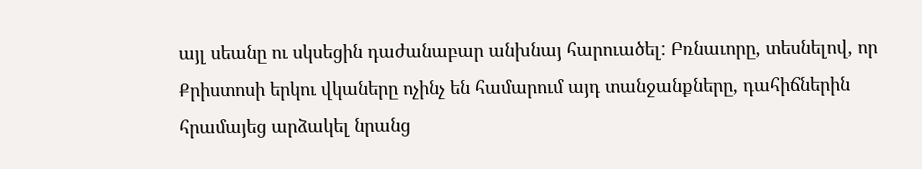այլ սեանը ու սկսեցին դաժանաբար անխնայ հարուածել: Բռնաւորը, տեսնելով, որ Քրիստոսի երկու վկաները ոչինչ են համարում այդ տանջանքները, դահիճներին հրամայեց արձակել նրանց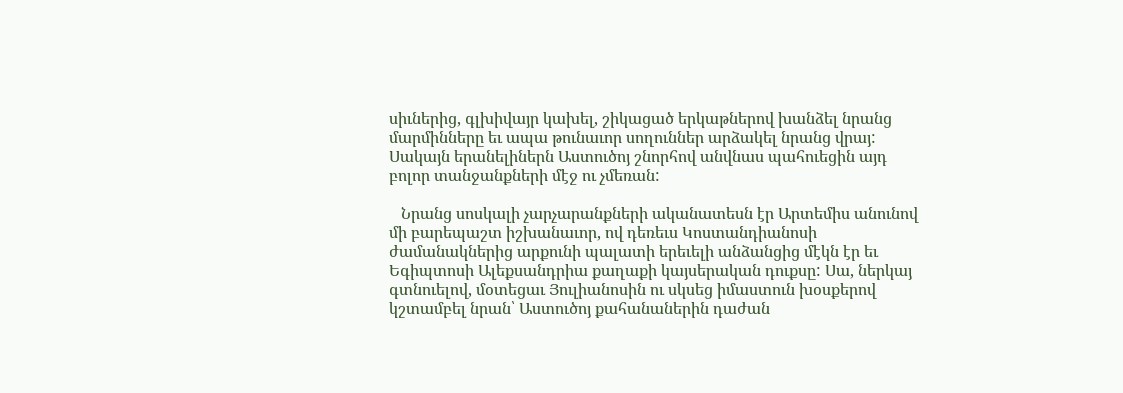սիւներից, գլխիվայր կախել, շիկացած երկաթներով խանձել նրանց մարմինները եւ ապա թունաւոր սողուններ արձակել նրանց վրայ: Սակայն երանելիներն Աստուծոյ շնորհով անվնաս պահուեցին այդ բոլոր տանջանքների մէջ ու չմեռան:

   Նրանց սոսկալի չարչարանքների ականատեսն էր Արտեմիս անունով մի բարեպաշտ իշխանաւոր, ով դեռեւս Կոստանդիանոսի ժամանակներից արքունի պալատի երեւելի անձանցից մէկն էր եւ Եգիպտոսի Ալեքսանդրիա քաղաքի կայսերական դուքսը: Սա, ներկայ գտնուելով, մօտեցաւ Յուլիանոսին ու սկսեց իմաստուն խօսքերով կշտամբել նրան՝ Աստուծոյ քահանաներին դաժան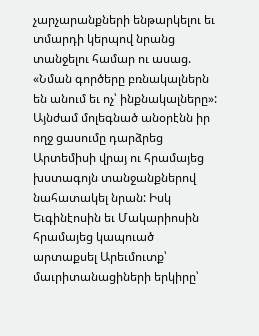չարչարանքների ենթարկելու եւ տմարդի կերպով նրանց տանջելու համար ու ասաց. «Նման գործերը բռնակալներն են անում եւ ոչ՝ ինքնակալները»: Այնժամ մոլեգնած անօրէնն իր ողջ ցասումը դարձրեց Արտեմիսի վրայ ու հրամայեց խստագոյն տանջանքներով նահատակել նրան: Իսկ Եւգինէոսին եւ Մակարիոսին հրամայեց կապուած արտաքսել Արեւմուտք՝ մաւրիտանացիների երկիրը՝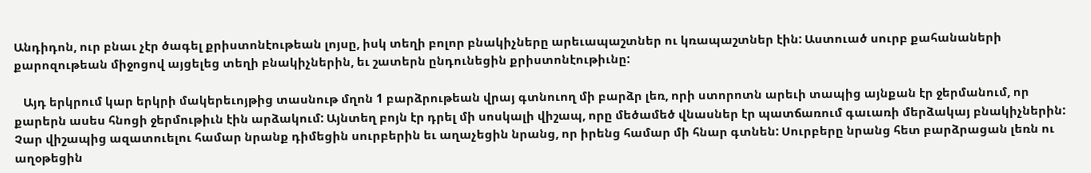Անդիդոն, ուր բնաւ չէր ծագել քրիստոնէութեան լոյսը, իսկ տեղի բոլոր բնակիչները արեւապաշտներ ու կռապաշտներ էին: Աստուած սուրբ քահանաների քարոզութեան միջոցով այցելեց տեղի բնակիչներին, եւ շատերն ընդունեցին քրիստոնէութիւնը:

   Այդ երկրում կար երկրի մակերեւոյթից տասնութ մղոն 1 բարձրութեան վրայ գտնուող մի բարձր լեռ, որի ստորոտն արեւի տապից այնքան էր ջերմանում, որ քարերն ասես հնոցի ջերմութիւն էին արձակում: Այնտեղ բոյն էր դրել մի սոսկալի վիշապ, որը մեծամեծ վնասներ էր պատճառում գաւառի մերձակայ բնակիչներին: Չար վիշապից ազատուելու համար նրանք դիմեցին սուրբերին եւ աղաչեցին նրանց, որ իրենց համար մի հնար գտնեն: Սուրբերը նրանց հետ բարձրացան լեռն ու աղօթեցին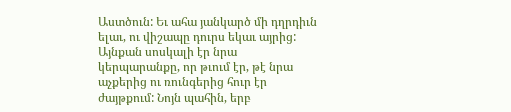Աստծուն: Եւ ահա յանկարծ մի դղրդիւն ելաւ, ու վիշապը դուրս եկաւ այրից: Այնքան սոսկալի էր նրա կերպարանքը, որ թւում էր, թէ նրա աչքերից ու ռունգերից հուր էր ժայթքում: Նոյն պահին, երբ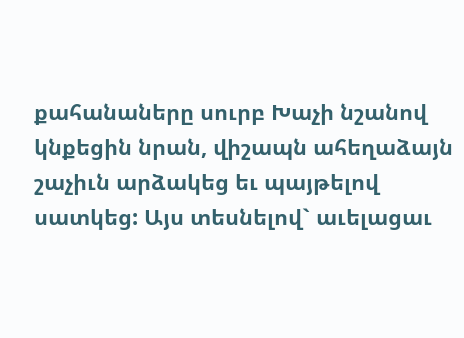քահանաները սուրբ Խաչի նշանով կնքեցին նրան, վիշապն ահեղաձայն շաչիւն արձակեց եւ պայթելով սատկեց: Այս տեսնելով` աւելացաւ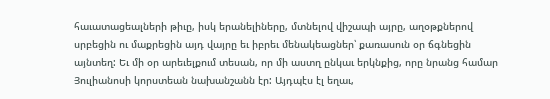հաւատացեալների թիւը, իսկ երանելիները, մտնելով վիշապի այրը, աղօթքներով սրբեցին ու մաքրեցին այդ վայրը եւ իբրեւ մենակեացներ՝ քառասուն օր ճգնեցին այնտեղ: Եւ մի օր արեւելքում տեսան, որ մի աստղ ընկաւ երկնքից, որը նրանց համար Յուլիանոսի կորստեան նախանշանն էր: Այդպէս էլ եղաւ,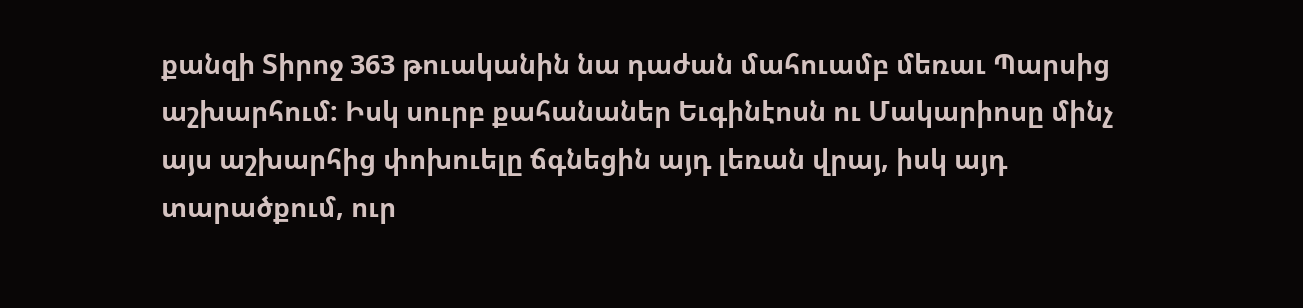քանզի Տիրոջ 363 թուականին նա դաժան մահուամբ մեռաւ Պարսից աշխարհում: Իսկ սուրբ քահանաներ Եւգինէոսն ու Մակարիոսը մինչ այս աշխարհից փոխուելը ճգնեցին այդ լեռան վրայ, իսկ այդ տարածքում, ուր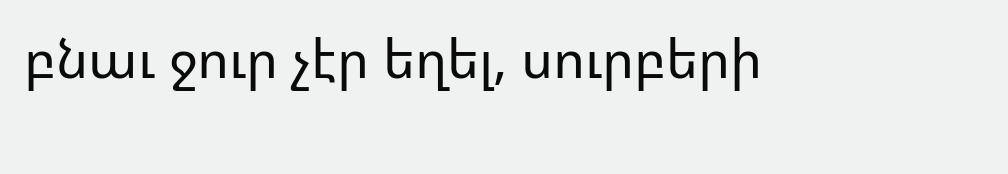բնաւ ջուր չէր եղել, սուրբերի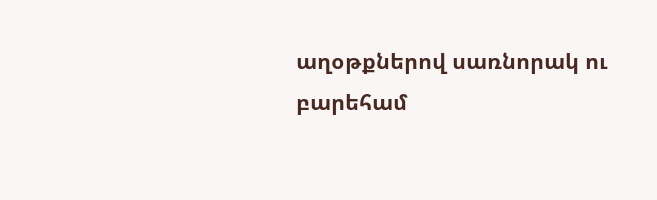աղօթքներով սառնորակ ու բարեհամ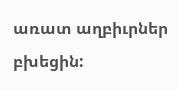առատ աղբիւրներ բխեցին: